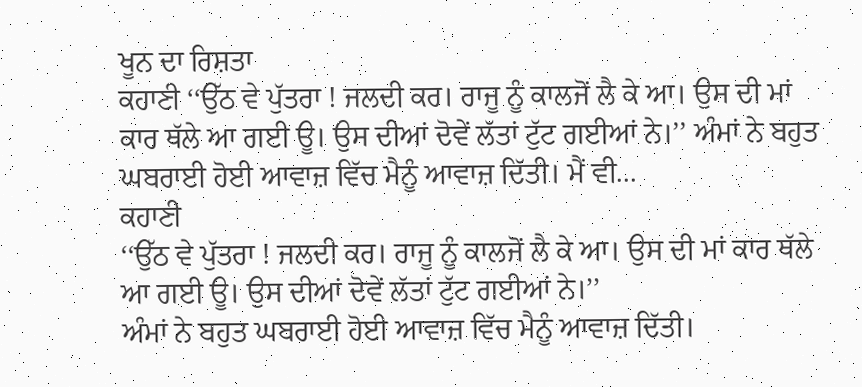ਖੂਨ ਦਾ ਰਿਸ਼ਤਾ
ਕਹਾਣੀ ‘‘ਉੱਠ ਵੇ ਪੁੱਤਰਾ ! ਜਲਦੀ ਕਰ। ਰਾਜੂ ਨੂੰ ਕਾਲਜੋਂ ਲੈ ਕੇ ਆ। ਉਸ ਦੀ ਮਾਂ ਕਾਰ ਥੱਲੇ ਆ ਗਈ ਊ। ਉਸ ਦੀਆਂ ਦੋਵੇਂ ਲੱਤਾਂ ਟੁੱਟ ਗਈਆਂ ਨੇ।’’ ਅੰਮਾਂ ਨੇ ਬਹੁਤ ਘਬਰਾਈ ਹੋਈ ਆਵਾਜ਼ ਵਿੱਚ ਮੈਨੂੰ ਆਵਾਜ਼ ਦਿੱਤੀ। ਮੈਂ ਵੀ...
ਕਹਾਣੀ
‘‘ਉੱਠ ਵੇ ਪੁੱਤਰਾ ! ਜਲਦੀ ਕਰ। ਰਾਜੂ ਨੂੰ ਕਾਲਜੋਂ ਲੈ ਕੇ ਆ। ਉਸ ਦੀ ਮਾਂ ਕਾਰ ਥੱਲੇ ਆ ਗਈ ਊ। ਉਸ ਦੀਆਂ ਦੋਵੇਂ ਲੱਤਾਂ ਟੁੱਟ ਗਈਆਂ ਨੇ।’’
ਅੰਮਾਂ ਨੇ ਬਹੁਤ ਘਬਰਾਈ ਹੋਈ ਆਵਾਜ਼ ਵਿੱਚ ਮੈਨੂੰ ਆਵਾਜ਼ ਦਿੱਤੀ।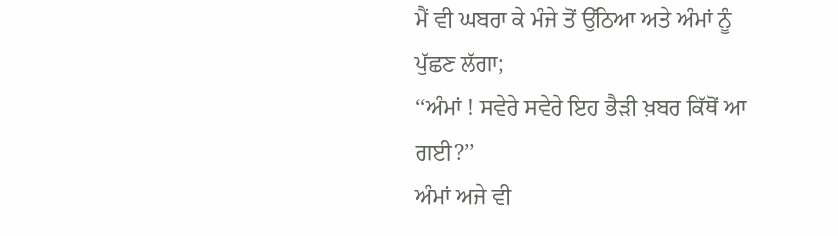ਮੈਂ ਵੀ ਘਬਰਾ ਕੇ ਮੰਜੇ ਤੋਂ ਉੱਠਿਆ ਅਤੇ ਅੰਮਾਂ ਨੂੰ ਪੁੱਛਣ ਲੱਗਾ;
‘‘ਅੰਮਾਂ ! ਸਵੇਰੇ ਸਵੇਰੇ ਇਹ ਭੈੜੀ ਖ਼ਬਰ ਕਿੱਥੋਂ ਆ ਗਈ?’’
ਅੰਮਾਂ ਅਜੇ ਵੀ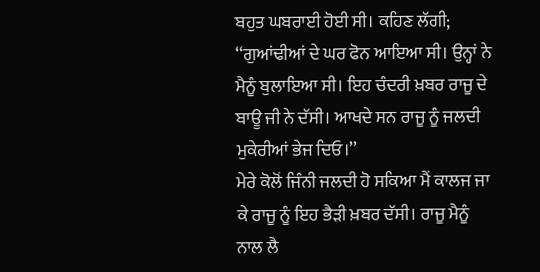ਬਹੁਤ ਘਬਰਾਈ ਹੋਈ ਸੀ। ਕਹਿਣ ਲੱਗੀ; ‘‘ਗੁਆਂਢੀਆਂ ਦੇ ਘਰ ਫੋਨ ਆਇਆ ਸੀ। ਉਨ੍ਹਾਂ ਨੇ ਮੈਨੂੰ ਬੁਲਾਇਆ ਸੀ। ਇਹ ਚੰਦਰੀ ਖ਼ਬਰ ਰਾਜੂ ਦੇ ਬਾਊ ਜੀ ਨੇ ਦੱਸੀ। ਆਖਦੇ ਸਨ ਰਾਜੂ ਨੂੰ ਜਲਦੀ ਮੁਕੇਰੀਆਂ ਭੇਜ ਦਿਓ।’’
ਮੇਰੇ ਕੋਲੋਂ ਜਿੰਨੀ ਜਲਦੀ ਹੋ ਸਕਿਆ ਮੈਂ ਕਾਲਜ ਜਾ ਕੇ ਰਾਜੂ ਨੂੰ ਇਹ ਭੈੜੀ ਖ਼ਬਰ ਦੱਸੀ। ਰਾਜੂ ਮੈਨੂੰ ਨਾਲ ਲੈ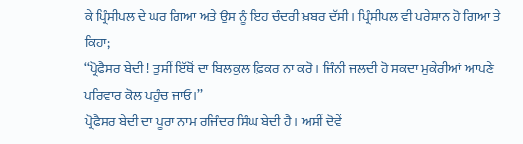ਕੇ ਪ੍ਰਿੰਸੀਪਲ ਦੇ ਘਰ ਗਿਆ ਅਤੇ ਉਸ ਨੂੰ ਇਹ ਚੰਦਰੀ ਖ਼ਬਰ ਦੱਸੀ। ਪ੍ਰਿੰਸੀਪਲ ਵੀ ਪਰੇਸ਼ਾਨ ਹੋ ਗਿਆ ਤੇ ਕਿਹਾ;
‘‘ਪ੍ਰੋਫੈਸਰ ਬੇਦੀ ! ਤੁਸੀਂ ਇੱਥੋਂ ਦਾ ਬਿਲਕੁਲ ਫ਼ਿਕਰ ਨਾ ਕਰੋ। ਜਿੰਨੀ ਜਲਦੀ ਹੋ ਸਕਦਾ ਮੁਕੇਰੀਆਂ ਆਪਣੇ ਪਰਿਵਾਰ ਕੋਲ ਪਹੁੰਚ ਜਾਓ।’’
ਪ੍ਰੋਫੈਸਰ ਬੇਦੀ ਦਾ ਪੂਰਾ ਨਾਮ ਰਜਿੰਦਰ ਸਿੰਘ ਬੇਦੀ ਹੈ। ਅਸੀਂ ਦੋਵੇਂ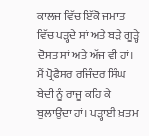ਕਾਲਜ ਵਿੱਚ ਇੱਕੋ ਜਮਾਤ ਵਿੱਚ ਪੜ੍ਹਦੇ ਸਾਂ ਅਤੇ ਬੜੇ ਗੂੜ੍ਹੇ ਦੋਸਤ ਸਾਂ ਅਤੇ ਅੱਜ ਵੀ ਹਾਂ। ਮੈਂ ਪ੍ਰੋਫੈਸਰ ਰਜਿੰਦਰ ਸਿੰਘ ਬੇਦੀ ਨੂੰ ਰਾਜੂ ਕਹਿ ਕੇ ਬੁਲਾਉਂਦਾ ਹਾਂ। ਪੜ੍ਹਾਈ ਖ਼ਤਮ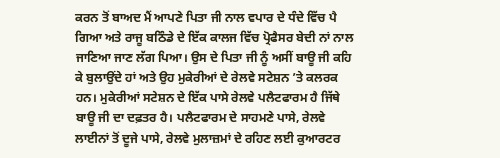ਕਰਨ ਤੋਂ ਬਾਅਦ ਮੈਂ ਆਪਣੇ ਪਿਤਾ ਜੀ ਨਾਲ ਵਪਾਰ ਦੇ ਧੰਦੇ ਵਿੱਚ ਪੈ ਗਿਆ ਅਤੇ ਰਾਜੂ ਬਠਿੰਡੇ ਦੇ ਇੱਕ ਕਾਲਜ ਵਿੱਚ ਪ੍ਰੋਫੈਸਰ ਬੇਦੀ ਨਾਂ ਨਾਲ ਜਾਣਿਆ ਜਾਣ ਲੱਗ ਪਿਆ। ਉਸ ਦੇ ਪਿਤਾ ਜੀ ਨੂੰ ਅਸੀਂ ਬਾਊ ਜੀ ਕਹਿ ਕੇ ਬੁਲਾਉਂਦੇ ਹਾਂ ਅਤੇ ਉਹ ਮੁਕੇਰੀਆਂ ਦੇ ਰੇਲਵੇ ਸਟੇਸ਼ਨ ’ਤੇ ਕਲਰਕ ਹਨ। ਮੁਕੇਰੀਆਂ ਸਟੇਸ਼ਨ ਦੇ ਇੱਕ ਪਾਸੇ ਰੇਲਵੇ ਪਲੈਟਫਾਰਮ ਹੈ ਜਿੱਥੇ ਬਾਊ ਜੀ ਦਾ ਦਫ਼ਤਰ ਹੈ। ਪਲੈਟਫਾਰਮ ਦੇ ਸਾਹਮਣੇ ਪਾਸੇ, ਰੇਲਵੇ ਲਾਈਨਾਂ ਤੋਂ ਦੂਜੇ ਪਾਸੇ, ਰੇਲਵੇ ਮੁਲਾਜ਼ਮਾਂ ਦੇ ਰਹਿਣ ਲਈ ਕੁਆਰਟਰ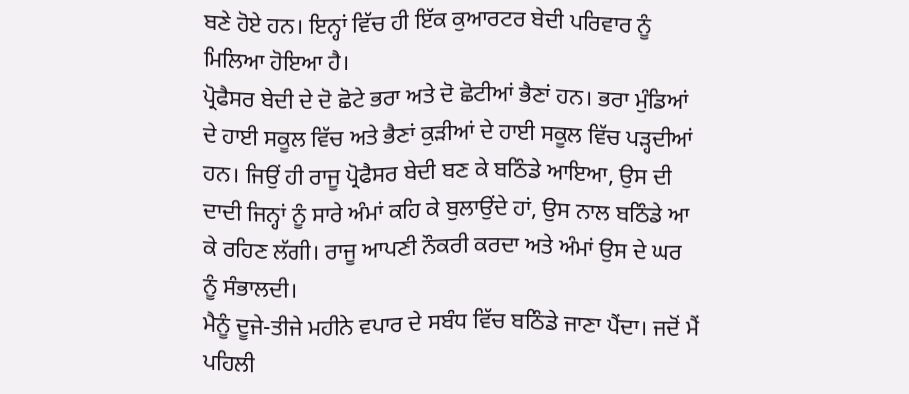ਬਣੇ ਹੋਏ ਹਨ। ਇਨ੍ਹਾਂ ਵਿੱਚ ਹੀ ਇੱਕ ਕੁਆਰਟਰ ਬੇਦੀ ਪਰਿਵਾਰ ਨੂੰ ਮਿਲਿਆ ਹੋਇਆ ਹੈ।
ਪ੍ਰੋਫੈਸਰ ਬੇਦੀ ਦੇ ਦੋ ਛੋਟੇ ਭਰਾ ਅਤੇ ਦੋ ਛੋਟੀਆਂ ਭੈਣਾਂ ਹਨ। ਭਰਾ ਮੁੰਡਿਆਂ ਦੇ ਹਾਈ ਸਕੂਲ ਵਿੱਚ ਅਤੇ ਭੈਣਾਂ ਕੁੜੀਆਂ ਦੇ ਹਾਈ ਸਕੂਲ ਵਿੱਚ ਪੜ੍ਹਦੀਆਂ ਹਨ। ਜਿਉਂ ਹੀ ਰਾਜੂ ਪ੍ਰੋਫੈਸਰ ਬੇਦੀ ਬਣ ਕੇ ਬਠਿੰਡੇ ਆਇਆ, ਉਸ ਦੀ ਦਾਦੀ ਜਿਨ੍ਹਾਂ ਨੂੰ ਸਾਰੇ ਅੰਮਾਂ ਕਹਿ ਕੇ ਬੁਲਾਉਂਦੇ ਹਾਂ, ਉਸ ਨਾਲ ਬਠਿੰਡੇ ਆ ਕੇ ਰਹਿਣ ਲੱਗੀ। ਰਾਜੂ ਆਪਣੀ ਨੌਕਰੀ ਕਰਦਾ ਅਤੇ ਅੰਮਾਂ ਉਸ ਦੇ ਘਰ ਨੂੰ ਸੰਭਾਲਦੀ।
ਮੈਨੂੰ ਦੂਜੇ-ਤੀਜੇ ਮਹੀਨੇ ਵਪਾਰ ਦੇ ਸਬੰਧ ਵਿੱਚ ਬਠਿੰਡੇ ਜਾਣਾ ਪੈਂਦਾ। ਜਦੋਂ ਮੈਂ ਪਹਿਲੀ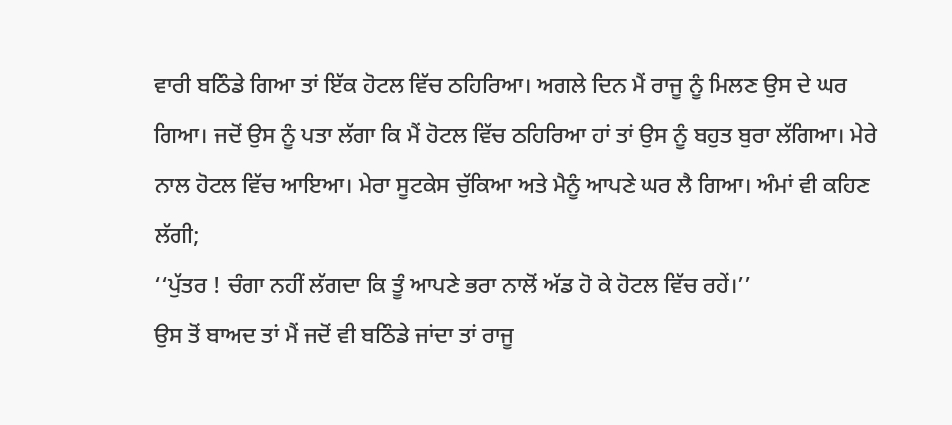ਵਾਰੀ ਬਠਿੰਡੇ ਗਿਆ ਤਾਂ ਇੱਕ ਹੋਟਲ ਵਿੱਚ ਠਹਿਰਿਆ। ਅਗਲੇ ਦਿਨ ਮੈਂ ਰਾਜੂ ਨੂੰ ਮਿਲਣ ਉਸ ਦੇ ਘਰ ਗਿਆ। ਜਦੋਂ ਉਸ ਨੂੰ ਪਤਾ ਲੱਗਾ ਕਿ ਮੈਂ ਹੋਟਲ ਵਿੱਚ ਠਹਿਰਿਆ ਹਾਂ ਤਾਂ ਉਸ ਨੂੰ ਬਹੁਤ ਬੁਰਾ ਲੱਗਿਆ। ਮੇਰੇ ਨਾਲ ਹੋਟਲ ਵਿੱਚ ਆਇਆ। ਮੇਰਾ ਸੂਟਕੇਸ ਚੁੱਕਿਆ ਅਤੇ ਮੈਨੂੰ ਆਪਣੇ ਘਰ ਲੈ ਗਿਆ। ਅੰਮਾਂ ਵੀ ਕਹਿਣ ਲੱਗੀ;
‘‘ਪੁੱਤਰ ! ਚੰਗਾ ਨਹੀਂ ਲੱਗਦਾ ਕਿ ਤੂੰ ਆਪਣੇ ਭਰਾ ਨਾਲੋਂ ਅੱਡ ਹੋ ਕੇ ਹੋਟਲ ਵਿੱਚ ਰਹੇਂ।’’
ਉਸ ਤੋਂ ਬਾਅਦ ਤਾਂ ਮੈਂ ਜਦੋਂ ਵੀ ਬਠਿੰਡੇ ਜਾਂਦਾ ਤਾਂ ਰਾਜੂ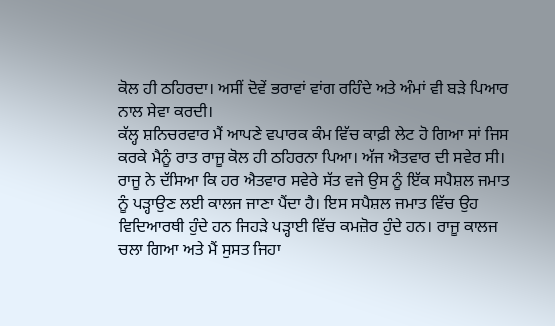ਕੋਲ ਹੀ ਠਹਿਰਦਾ। ਅਸੀਂ ਦੋਵੇਂ ਭਰਾਵਾਂ ਵਾਂਗ ਰਹਿੰਦੇ ਅਤੇ ਅੰਮਾਂ ਵੀ ਬੜੇ ਪਿਆਰ ਨਾਲ ਸੇਵਾ ਕਰਦੀ।
ਕੱਲ੍ਹ ਸ਼ਨਿਚਰਵਾਰ ਮੈਂ ਆਪਣੇ ਵਪਾਰਕ ਕੰਮ ਵਿੱਚ ਕਾਫ਼ੀ ਲੇਟ ਹੋ ਗਿਆ ਸਾਂ ਜਿਸ ਕਰਕੇ ਮੈਨੂੰ ਰਾਤ ਰਾਜੂ ਕੋਲ ਹੀ ਠਹਿਰਨਾ ਪਿਆ। ਅੱਜ ਐਤਵਾਰ ਦੀ ਸਵੇਰ ਸੀ। ਰਾਜੂ ਨੇ ਦੱਸਿਆ ਕਿ ਹਰ ਐਤਵਾਰ ਸਵੇਰੇ ਸੱਤ ਵਜੇ ਉਸ ਨੂੰ ਇੱਕ ਸਪੈਸ਼ਲ ਜਮਾਤ ਨੂੰ ਪੜ੍ਹਾਉਣ ਲਈ ਕਾਲਜ ਜਾਣਾ ਪੈਂਦਾ ਹੈ। ਇਸ ਸਪੈਸ਼ਲ ਜਮਾਤ ਵਿੱਚ ਉਹ ਵਿਦਿਆਰਥੀ ਹੁੰਦੇ ਹਨ ਜਿਹੜੇ ਪੜ੍ਹਾਈ ਵਿੱਚ ਕਮਜ਼ੋਰ ਹੁੰਦੇ ਹਨ। ਰਾਜੂ ਕਾਲਜ ਚਲਾ ਗਿਆ ਅਤੇ ਮੈਂ ਸੁਸਤ ਜਿਹਾ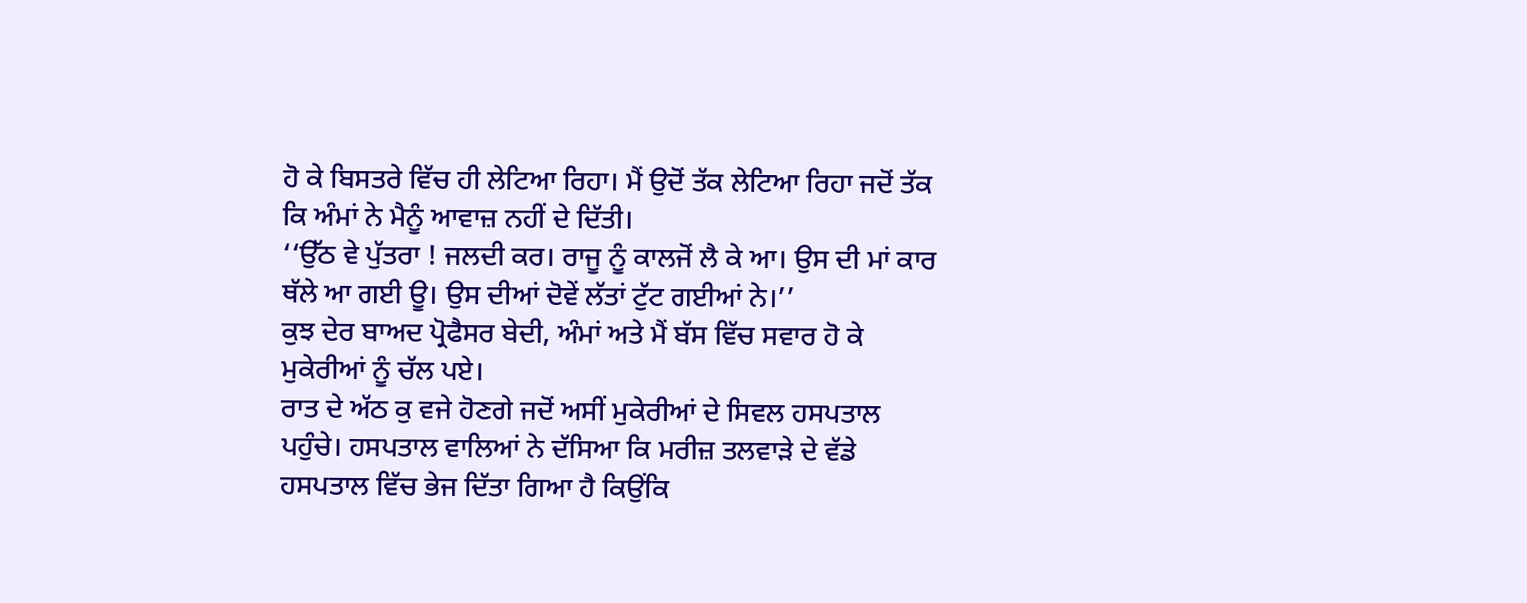ਹੋ ਕੇ ਬਿਸਤਰੇ ਵਿੱਚ ਹੀ ਲੇਟਿਆ ਰਿਹਾ। ਮੈਂ ਉਦੋਂ ਤੱਕ ਲੇਟਿਆ ਰਿਹਾ ਜਦੋਂ ਤੱਕ ਕਿ ਅੰਮਾਂ ਨੇ ਮੈਨੂੰ ਆਵਾਜ਼ ਨਹੀਂ ਦੇ ਦਿੱਤੀ।
‘‘ਉੱਠ ਵੇ ਪੁੱਤਰਾ ! ਜਲਦੀ ਕਰ। ਰਾਜੂ ਨੂੰ ਕਾਲਜੋਂ ਲੈ ਕੇ ਆ। ਉਸ ਦੀ ਮਾਂ ਕਾਰ ਥੱਲੇ ਆ ਗਈ ਊ। ਉਸ ਦੀਆਂ ਦੋਵੇਂ ਲੱਤਾਂ ਟੁੱਟ ਗਈਆਂ ਨੇ।’’
ਕੁਝ ਦੇਰ ਬਾਅਦ ਪ੍ਰੋਫੈਸਰ ਬੇਦੀ, ਅੰਮਾਂ ਅਤੇ ਮੈਂ ਬੱਸ ਵਿੱਚ ਸਵਾਰ ਹੋ ਕੇ ਮੁਕੇਰੀਆਂ ਨੂੰ ਚੱਲ ਪਏ।
ਰਾਤ ਦੇ ਅੱਠ ਕੁ ਵਜੇ ਹੋਣਗੇ ਜਦੋਂ ਅਸੀਂ ਮੁਕੇਰੀਆਂ ਦੇ ਸਿਵਲ ਹਸਪਤਾਲ ਪਹੁੰਚੇ। ਹਸਪਤਾਲ ਵਾਲਿਆਂ ਨੇ ਦੱਸਿਆ ਕਿ ਮਰੀਜ਼ ਤਲਵਾੜੇ ਦੇ ਵੱਡੇ ਹਸਪਤਾਲ ਵਿੱਚ ਭੇਜ ਦਿੱਤਾ ਗਿਆ ਹੈ ਕਿਉਂਕਿ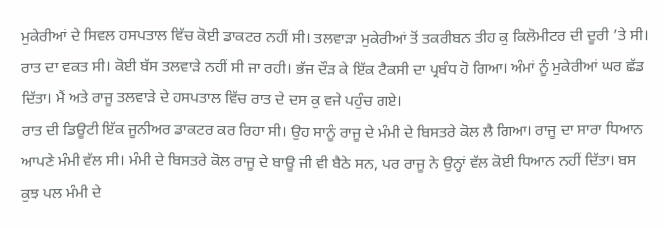ਮੁਕੇਰੀਆਂ ਦੇ ਸਿਵਲ ਹਸਪਤਾਲ ਵਿੱਚ ਕੋਈ ਡਾਕਟਰ ਨਹੀਂ ਸੀ। ਤਲਵਾੜਾ ਮੁਕੇਰੀਆਂ ਤੋਂ ਤਕਰੀਬਨ ਤੀਹ ਕੁ ਕਿਲੋਮੀਟਰ ਦੀ ਦੂਰੀ ’ਤੇ ਸੀ। ਰਾਤ ਦਾ ਵਕਤ ਸੀ। ਕੋਈ ਬੱਸ ਤਲਵਾੜੇ ਨਹੀਂ ਸੀ ਜਾ ਰਹੀ। ਭੱਜ ਦੌੜ ਕੇ ਇੱਕ ਟੈਕਸੀ ਦਾ ਪ੍ਰਬੰਧ ਹੋ ਗਿਆ। ਅੰਮਾਂ ਨੂੰ ਮੁਕੇਰੀਆਂ ਘਰ ਛੱਡ ਦਿੱਤਾ। ਮੈਂ ਅਤੇ ਰਾਜੂ ਤਲਵਾੜੇ ਦੇ ਹਸਪਤਾਲ ਵਿੱਚ ਰਾਤ ਦੇ ਦਸ ਕੁ ਵਜੇ ਪਹੁੰਚ ਗਏ।
ਰਾਤ ਦੀ ਡਿਊਟੀ ਇੱਕ ਜੂਨੀਅਰ ਡਾਕਟਰ ਕਰ ਰਿਹਾ ਸੀ। ਉਹ ਸਾਨੂੰ ਰਾਜੂ ਦੇ ਮੰਮੀ ਦੇ ਬਿਸਤਰੇ ਕੋਲ ਲੈ ਗਿਆ। ਰਾਜੂ ਦਾ ਸਾਰਾ ਧਿਆਨ ਆਪਣੇ ਮੰਮੀ ਵੱਲ ਸੀ। ਮੰਮੀ ਦੇ ਬਿਸਤਰੇ ਕੋਲ ਰਾਜੂ ਦੇ ਬਾਊ ਜੀ ਵੀ ਬੈਠੇ ਸਨ, ਪਰ ਰਾਜੂ ਨੇ ਉਨ੍ਹਾਂ ਵੱਲ ਕੋਈ ਧਿਆਨ ਨਹੀਂ ਦਿੱਤਾ। ਬਸ ਕੁਝ ਪਲ ਮੰਮੀ ਦੇ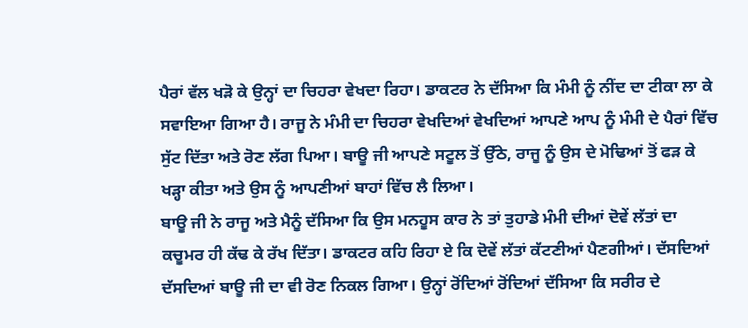ਪੈਰਾਂ ਵੱਲ ਖੜੋ ਕੇ ਉਨ੍ਹਾਂ ਦਾ ਚਿਹਰਾ ਵੇਖਦਾ ਰਿਹਾ। ਡਾਕਟਰ ਨੇ ਦੱਸਿਆ ਕਿ ਮੰਮੀ ਨੂੰ ਨੀਂਦ ਦਾ ਟੀਕਾ ਲਾ ਕੇ ਸਵਾਇਆ ਗਿਆ ਹੈ। ਰਾਜੂ ਨੇ ਮੰਮੀ ਦਾ ਚਿਹਰਾ ਵੇਖਦਿਆਂ ਵੇਖਦਿਆਂ ਆਪਣੇ ਆਪ ਨੂੰ ਮੰਮੀ ਦੇ ਪੈਰਾਂ ਵਿੱਚ ਸੁੱਟ ਦਿੱਤਾ ਅਤੇ ਰੋਣ ਲੱਗ ਪਿਆ। ਬਾਊ ਜੀ ਆਪਣੇ ਸਟੂਲ ਤੋਂ ਉੱਠੇ, ਰਾਜੂ ਨੂੰ ਉਸ ਦੇ ਮੋਢਿਆਂ ਤੋਂ ਫੜ ਕੇ ਖੜ੍ਹਾ ਕੀਤਾ ਅਤੇ ਉਸ ਨੂੰ ਆਪਣੀਆਂ ਬਾਹਾਂ ਵਿੱਚ ਲੈ ਲਿਆ।
ਬਾਊ ਜੀ ਨੇ ਰਾਜੂ ਅਤੇ ਮੈਨੂੰ ਦੱਸਿਆ ਕਿ ਉਸ ਮਨਹੂਸ ਕਾਰ ਨੇ ਤਾਂ ਤੁਹਾਡੇ ਮੰਮੀ ਦੀਆਂ ਦੋਵੇਂ ਲੱਤਾਂ ਦਾ ਕਚੂਮਰ ਹੀ ਕੱਢ ਕੇ ਰੱਖ ਦਿੱਤਾ। ਡਾਕਟਰ ਕਹਿ ਰਿਹਾ ਏ ਕਿ ਦੋਵੇਂ ਲੱਤਾਂ ਕੱਟਣੀਆਂ ਪੈਣਗੀਆਂ। ਦੱਸਦਿਆਂ ਦੱਸਦਿਆਂ ਬਾਊ ਜੀ ਦਾ ਵੀ ਰੋਣ ਨਿਕਲ ਗਿਆ। ਉਨ੍ਹਾਂ ਰੋਂਦਿਆਂ ਰੋਂਦਿਆਂ ਦੱਸਿਆ ਕਿ ਸਰੀਰ ਦੇ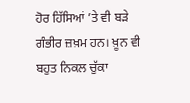ਹੋਰ ਹਿੱਸਿਆਂ ’ਤੇ ਵੀ ਬੜੇ ਗੰਭੀਰ ਜ਼ਖ਼ਮ ਹਨ। ਖ਼ੂਨ ਵੀ ਬਹੁਤ ਨਿਕਲ ਚੁੱਕਾ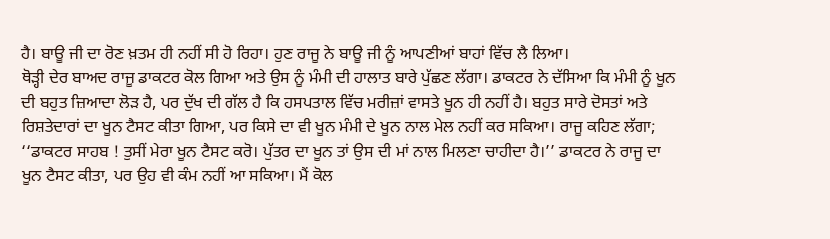ਹੈ। ਬਾਊ ਜੀ ਦਾ ਰੋਣ ਖ਼ਤਮ ਹੀ ਨਹੀਂ ਸੀ ਹੋ ਰਿਹਾ। ਹੁਣ ਰਾਜੂ ਨੇ ਬਾਊ ਜੀ ਨੂੰ ਆਪਣੀਆਂ ਬਾਹਾਂ ਵਿੱਚ ਲੈ ਲਿਆ।
ਥੋੜ੍ਹੀ ਦੇਰ ਬਾਅਦ ਰਾਜੂ ਡਾਕਟਰ ਕੋਲ ਗਿਆ ਅਤੇ ਉਸ ਨੂੰ ਮੰਮੀ ਦੀ ਹਾਲਾਤ ਬਾਰੇ ਪੁੱਛਣ ਲੱਗਾ। ਡਾਕਟਰ ਨੇ ਦੱਸਿਆ ਕਿ ਮੰਮੀ ਨੂੰ ਖੂਨ ਦੀ ਬਹੁਤ ਜ਼ਿਆਦਾ ਲੋੜ ਹੈ, ਪਰ ਦੁੱਖ ਦੀ ਗੱਲ ਹੈ ਕਿ ਹਸਪਤਾਲ ਵਿੱਚ ਮਰੀਜ਼ਾਂ ਵਾਸਤੇ ਖੂਨ ਹੀ ਨਹੀਂ ਹੈ। ਬਹੁਤ ਸਾਰੇ ਦੋਸਤਾਂ ਅਤੇ ਰਿਸ਼ਤੇਦਾਰਾਂ ਦਾ ਖੂਨ ਟੈਸਟ ਕੀਤਾ ਗਿਆ, ਪਰ ਕਿਸੇ ਦਾ ਵੀ ਖੂਨ ਮੰਮੀ ਦੇ ਖੂਨ ਨਾਲ ਮੇਲ ਨਹੀਂ ਕਰ ਸਕਿਆ। ਰਾਜੂ ਕਹਿਣ ਲੱਗਾ;
‘‘ਡਾਕਟਰ ਸਾਹਬ ! ਤੁਸੀਂ ਮੇਰਾ ਖੂਨ ਟੈਸਟ ਕਰੋ। ਪੁੱਤਰ ਦਾ ਖੂਨ ਤਾਂ ਉਸ ਦੀ ਮਾਂ ਨਾਲ ਮਿਲਣਾ ਚਾਹੀਦਾ ਹੈ।’’ ਡਾਕਟਰ ਨੇ ਰਾਜੂ ਦਾ ਖੂਨ ਟੈਸਟ ਕੀਤਾ, ਪਰ ਉਹ ਵੀ ਕੰਮ ਨਹੀਂ ਆ ਸਕਿਆ। ਮੈਂ ਕੋਲ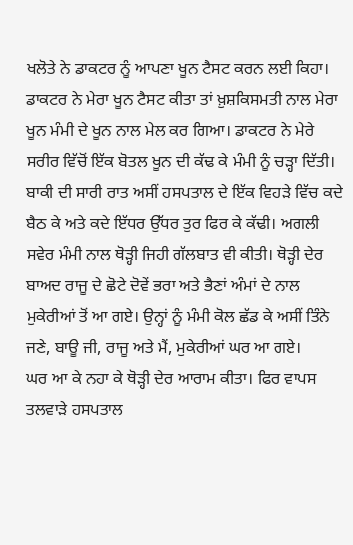ਖਲੋਤੇ ਨੇ ਡਾਕਟਰ ਨੂੰ ਆਪਣਾ ਖੂਨ ਟੈਸਟ ਕਰਨ ਲਈ ਕਿਹਾ। ਡਾਕਟਰ ਨੇ ਮੇਰਾ ਖੂਨ ਟੈਸਟ ਕੀਤਾ ਤਾਂ ਖ਼ੁਸ਼ਕਿਸਮਤੀ ਨਾਲ ਮੇਰਾ ਖੂਨ ਮੰਮੀ ਦੇ ਖੂਨ ਨਾਲ ਮੇਲ ਕਰ ਗਿਆ। ਡਾਕਟਰ ਨੇ ਮੇਰੇ ਸਰੀਰ ਵਿੱਚੋਂ ਇੱਕ ਬੋਤਲ ਖੂਨ ਦੀ ਕੱਢ ਕੇ ਮੰਮੀ ਨੂੰ ਚੜ੍ਹਾ ਦਿੱਤੀ। ਬਾਕੀ ਦੀ ਸਾਰੀ ਰਾਤ ਅਸੀਂ ਹਸਪਤਾਲ ਦੇ ਇੱਕ ਵਿਹੜੇ ਵਿੱਚ ਕਦੇ ਬੈਠ ਕੇ ਅਤੇ ਕਦੇ ਇੱਧਰ ਉੱਧਰ ਤੁਰ ਫਿਰ ਕੇ ਕੱਢੀ। ਅਗਲੀ ਸਵੇਰ ਮੰਮੀ ਨਾਲ ਥੋੜ੍ਹੀ ਜਿਹੀ ਗੱਲਬਾਤ ਵੀ ਕੀਤੀ। ਥੋੜ੍ਹੀ ਦੇਰ ਬਾਅਦ ਰਾਜੂ ਦੇ ਛੋਟੇ ਦੋਵੇਂ ਭਰਾ ਅਤੇ ਭੈਣਾਂ ਅੰਮਾਂ ਦੇ ਨਾਲ ਮੁਕੇਰੀਆਂ ਤੋਂ ਆ ਗਏ। ਉਨ੍ਹਾਂ ਨੂੰ ਮੰਮੀ ਕੋਲ ਛੱਡ ਕੇ ਅਸੀਂ ਤਿੰਨੇ ਜਣੇ, ਬਾਊ ਜੀ, ਰਾਜੂ ਅਤੇ ਮੈਂ, ਮੁਕੇਰੀਆਂ ਘਰ ਆ ਗਏ।
ਘਰ ਆ ਕੇ ਨਹਾ ਕੇ ਥੋੜ੍ਹੀ ਦੇਰ ਆਰਾਮ ਕੀਤਾ। ਫਿਰ ਵਾਪਸ ਤਲਵਾੜੇ ਹਸਪਤਾਲ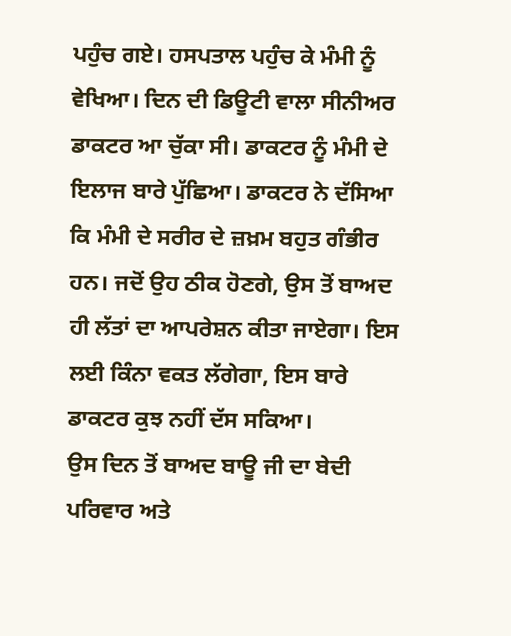ਪਹੁੰਚ ਗਏ। ਹਸਪਤਾਲ ਪਹੁੰਚ ਕੇ ਮੰਮੀ ਨੂੰ ਵੇਖਿਆ। ਦਿਨ ਦੀ ਡਿਊਟੀ ਵਾਲਾ ਸੀਨੀਅਰ ਡਾਕਟਰ ਆ ਚੁੱਕਾ ਸੀ। ਡਾਕਟਰ ਨੂੰ ਮੰਮੀ ਦੇ ਇਲਾਜ ਬਾਰੇ ਪੁੱਛਿਆ। ਡਾਕਟਰ ਨੇ ਦੱਸਿਆ ਕਿ ਮੰਮੀ ਦੇ ਸਰੀਰ ਦੇ ਜ਼ਖ਼ਮ ਬਹੁਤ ਗੰਭੀਰ ਹਨ। ਜਦੋਂ ਉਹ ਠੀਕ ਹੋਣਗੇ, ਉਸ ਤੋਂ ਬਾਅਦ ਹੀ ਲੱਤਾਂ ਦਾ ਆਪਰੇਸ਼ਨ ਕੀਤਾ ਜਾਏਗਾ। ਇਸ ਲਈ ਕਿੰਨਾ ਵਕਤ ਲੱਗੇਗਾ, ਇਸ ਬਾਰੇ ਡਾਕਟਰ ਕੁਝ ਨਹੀਂ ਦੱਸ ਸਕਿਆ।
ਉਸ ਦਿਨ ਤੋਂ ਬਾਅਦ ਬਾਊ ਜੀ ਦਾ ਬੇਦੀ ਪਰਿਵਾਰ ਅਤੇ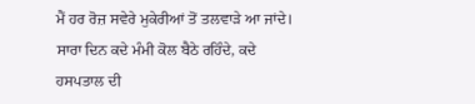ਮੈਂ ਹਰ ਰੋਜ਼ ਸਵੇਰੇ ਮੁਕੇਰੀਆਂ ਤੋਂ ਤਲਵਾੜੇ ਆ ਜਾਂਦੇ। ਸਾਰਾ ਦਿਨ ਕਦੇ ਮੰਮੀ ਕੋਲ ਬੈਠੇ ਰਹਿੰਦੇ, ਕਦੇ ਹਸਪਤਾਲ ਦੀ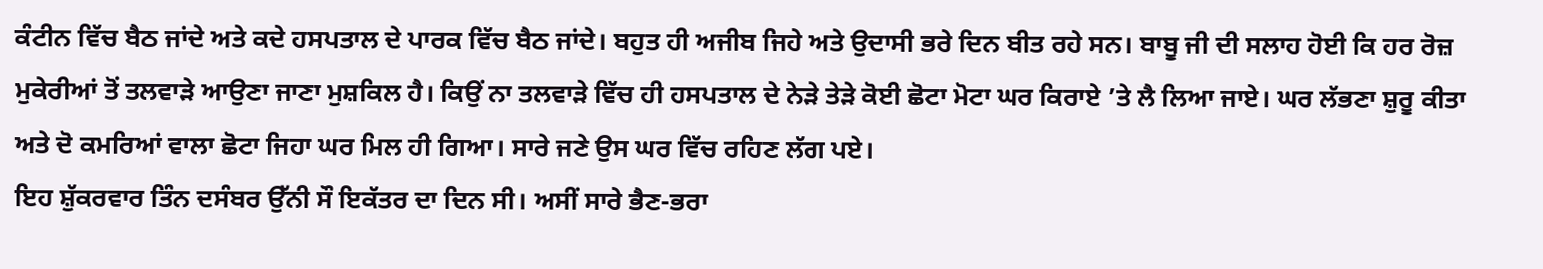ਕੰਟੀਨ ਵਿੱਚ ਬੈਠ ਜਾਂਦੇ ਅਤੇ ਕਦੇ ਹਸਪਤਾਲ ਦੇ ਪਾਰਕ ਵਿੱਚ ਬੈਠ ਜਾਂਦੇ। ਬਹੁਤ ਹੀ ਅਜੀਬ ਜਿਹੇ ਅਤੇ ਉਦਾਸੀ ਭਰੇ ਦਿਨ ਬੀਤ ਰਹੇ ਸਨ। ਬਾਬੂ ਜੀ ਦੀ ਸਲਾਹ ਹੋਈ ਕਿ ਹਰ ਰੋਜ਼ ਮੁਕੇਰੀਆਂ ਤੋਂ ਤਲਵਾੜੇ ਆਉਣਾ ਜਾਣਾ ਮੁਸ਼ਕਿਲ ਹੈ। ਕਿਉਂ ਨਾ ਤਲਵਾੜੇ ਵਿੱਚ ਹੀ ਹਸਪਤਾਲ ਦੇ ਨੇੜੇ ਤੇੜੇ ਕੋਈ ਛੋਟਾ ਮੋਟਾ ਘਰ ਕਿਰਾਏ ’ਤੇ ਲੈ ਲਿਆ ਜਾਏ। ਘਰ ਲੱਭਣਾ ਸ਼ੁਰੂ ਕੀਤਾ ਅਤੇ ਦੋ ਕਮਰਿਆਂ ਵਾਲਾ ਛੋਟਾ ਜਿਹਾ ਘਰ ਮਿਲ ਹੀ ਗਿਆ। ਸਾਰੇ ਜਣੇ ਉਸ ਘਰ ਵਿੱਚ ਰਹਿਣ ਲੱਗ ਪਏ।
ਇਹ ਸ਼ੁੱਕਰਵਾਰ ਤਿੰਨ ਦਸੰਬਰ ਉੱਨੀ ਸੌ ਇਕੱਤਰ ਦਾ ਦਿਨ ਸੀ। ਅਸੀਂ ਸਾਰੇ ਭੈਣ-ਭਰਾ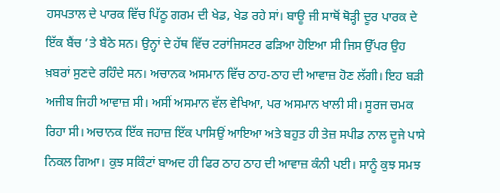ਹਸਪਤਾਲ ਦੇ ਪਾਰਕ ਵਿੱਚ ਪਿੱਠੂ ਗਰਮ ਦੀ ਖੇਡ, ਖੇਡ ਰਹੇ ਸਾਂ। ਬਾਊ ਜੀ ਸਾਥੋਂ ਥੋੜ੍ਹੀ ਦੂਰ ਪਾਰਕ ਦੇ ਇੱਕ ਬੈਂਚ ’ਤੇ ਬੈਠੇ ਸਨ। ਉਨ੍ਹਾਂ ਦੇ ਹੱਥ ਵਿੱਚ ਟਰਾਂਜਿਸਟਰ ਫੜਿਆ ਹੋਇਆ ਸੀ ਜਿਸ ਉੱਪਰ ਉਹ ਖ਼ਬਰਾਂ ਸੁਣਦੇ ਰਹਿੰਦੇ ਸਨ। ਅਚਾਨਕ ਅਸਮਾਨ ਵਿੱਚ ਠਾਹ-ਠਾਹ ਦੀ ਆਵਾਜ਼ ਹੋਣ ਲੱਗੀ। ਇਹ ਬੜੀ ਅਜੀਬ ਜਿਹੀ ਆਵਾਜ਼ ਸੀ। ਅਸੀਂ ਅਸਮਾਨ ਵੱਲ ਵੇਖਿਆ, ਪਰ ਅਸਮਾਨ ਖਾਲੀ ਸੀ। ਸੂਰਜ ਚਮਕ ਰਿਹਾ ਸੀ। ਅਚਾਨਕ ਇੱਕ ਜਹਾਜ਼ ਇੱਕ ਪਾਸਿਉਂ ਆਇਆ ਅਤੇ ਬਹੁਤ ਹੀ ਤੇਜ਼ ਸਪੀਡ ਨਾਲ ਦੂਜੇ ਪਾਸੇ ਨਿਕਲ ਗਿਆ। ਕੁਝ ਸਕਿੰਟਾਂ ਬਾਅਦ ਹੀ ਫਿਰ ਠਾਹ ਠਾਹ ਦੀ ਆਵਾਜ਼ ਕੰਨੀ ਪਈ। ਸਾਨੂੰ ਕੁਝ ਸਮਝ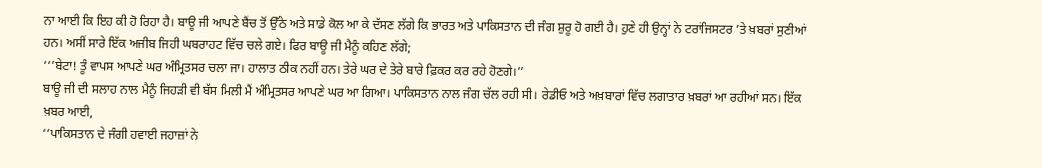ਨਾ ਆਈ ਕਿ ਇਹ ਕੀ ਹੋ ਰਿਹਾ ਹੈ। ਬਾਊ ਜੀ ਆਪਣੇ ਬੈਂਚ ਤੋਂ ਉੱਠੇ ਅਤੇ ਸਾਡੇ ਕੋਲ ਆ ਕੇ ਦੱਸਣ ਲੱਗੇ ਕਿ ਭਾਰਤ ਅਤੇ ਪਾਕਿਸਤਾਨ ਦੀ ਜੰਗ ਸ਼ੁਰੂ ਹੋ ਗਈ ਹੈ। ਹੁਣੇ ਹੀ ਉਨ੍ਹਾਂ ਨੇ ਟਰਾਂਜਿਸਟਰ ’ਤੇ ਖ਼ਬਰਾਂ ਸੁਣੀਆਂ ਹਨ। ਅਸੀਂ ਸਾਰੇ ਇੱਕ ਅਜੀਬ ਜਿਹੀ ਘਬਰਾਹਟ ਵਿੱਚ ਚਲੇ ਗਏ। ਫਿਰ ਬਾਊ ਜੀ ਮੈਨੂੰ ਕਹਿਣ ਲੱਗੇ;
‘‘’ਬੇਟਾ! ਤੂੰ ਵਾਪਸ ਆਪਣੇ ਘਰ ਅੰਮ੍ਰਿਤਸਰ ਚਲਾ ਜਾ। ਹਾਲਾਤ ਠੀਕ ਨਹੀਂ ਹਨ। ਤੇਰੇ ਘਰ ਦੇ ਤੇਰੇ ਬਾਰੇ ਫ਼ਿਕਰ ਕਰ ਰਹੇ ਹੋਣਗੇ।’’
ਬਾਊ ਜੀ ਦੀ ਸਲਾਹ ਨਾਲ ਮੈਨੂੰ ਜਿਹੜੀ ਵੀ ਬੱਸ ਮਿਲੀ ਮੈਂ ਅੰਮ੍ਰਿਤਸਰ ਆਪਣੇ ਘਰ ਆ ਗਿਆ। ਪਾਕਿਸਤਾਨ ਨਾਲ ਜੰਗ ਚੱਲ ਰਹੀ ਸੀ। ਰੇਡੀਓ ਅਤੇ ਅਖ਼ਬਾਰਾਂ ਵਿੱਚ ਲਗਾਤਾਰ ਖ਼ਬਰਾਂ ਆ ਰਹੀਆਂ ਸਨ। ਇੱਕ ਖ਼ਬਰ ਆਈ,
‘‘ਪਾਕਿਸਤਾਨ ਦੇ ਜੰਗੀ ਹਵਾਈ ਜਹਾਜ਼ਾਂ ਨੇ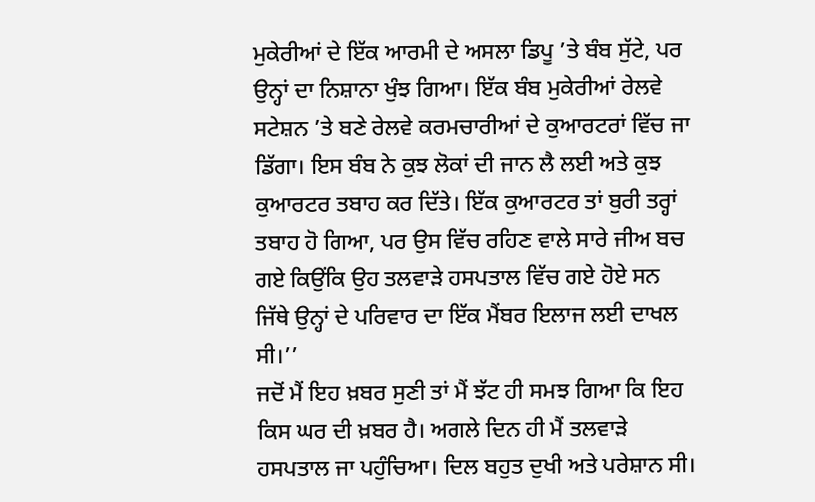ਮੁਕੇਰੀਆਂ ਦੇ ਇੱਕ ਆਰਮੀ ਦੇ ਅਸਲਾ ਡਿਪੂ ’ਤੇ ਬੰਬ ਸੁੱਟੇ, ਪਰ ਉਨ੍ਹਾਂ ਦਾ ਨਿਸ਼ਾਨਾ ਖੁੰਝ ਗਿਆ। ਇੱਕ ਬੰਬ ਮੁਕੇਰੀਆਂ ਰੇਲਵੇ ਸਟੇਸ਼ਨ ’ਤੇ ਬਣੇ ਰੇਲਵੇ ਕਰਮਚਾਰੀਆਂ ਦੇ ਕੁਆਰਟਰਾਂ ਵਿੱਚ ਜਾ ਡਿੱਗਾ। ਇਸ ਬੰਬ ਨੇ ਕੁਝ ਲੋਕਾਂ ਦੀ ਜਾਨ ਲੈ ਲਈ ਅਤੇ ਕੁਝ ਕੁਆਰਟਰ ਤਬਾਹ ਕਰ ਦਿੱਤੇ। ਇੱਕ ਕੁਆਰਟਰ ਤਾਂ ਬੁਰੀ ਤਰ੍ਹਾਂ ਤਬਾਹ ਹੋ ਗਿਆ, ਪਰ ਉਸ ਵਿੱਚ ਰਹਿਣ ਵਾਲੇ ਸਾਰੇ ਜੀਅ ਬਚ ਗਏ ਕਿਉਂਕਿ ਉਹ ਤਲਵਾੜੇ ਹਸਪਤਾਲ ਵਿੱਚ ਗਏ ਹੋਏ ਸਨ ਜਿੱਥੇ ਉਨ੍ਹਾਂ ਦੇ ਪਰਿਵਾਰ ਦਾ ਇੱਕ ਮੈਂਬਰ ਇਲਾਜ ਲਈ ਦਾਖਲ ਸੀ।’’
ਜਦੋਂ ਮੈਂ ਇਹ ਖ਼ਬਰ ਸੁਣੀ ਤਾਂ ਮੈਂ ਝੱਟ ਹੀ ਸਮਝ ਗਿਆ ਕਿ ਇਹ ਕਿਸ ਘਰ ਦੀ ਖ਼ਬਰ ਹੈ। ਅਗਲੇ ਦਿਨ ਹੀ ਮੈਂ ਤਲਵਾੜੇ ਹਸਪਤਾਲ ਜਾ ਪਹੁੰਚਿਆ। ਦਿਲ ਬਹੁਤ ਦੁਖੀ ਅਤੇ ਪਰੇਸ਼ਾਨ ਸੀ।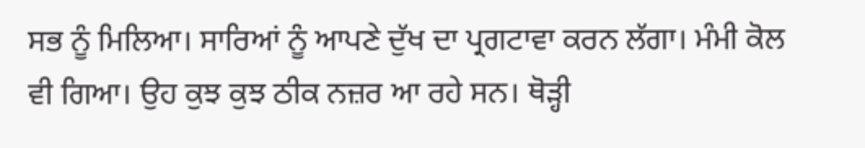ਸਭ ਨੂੰ ਮਿਲਿਆ। ਸਾਰਿਆਂ ਨੂੰ ਆਪਣੇ ਦੁੱਖ ਦਾ ਪ੍ਰਗਟਾਵਾ ਕਰਨ ਲੱਗਾ। ਮੰਮੀ ਕੋਲ ਵੀ ਗਿਆ। ਉਹ ਕੁਝ ਕੁਝ ਠੀਕ ਨਜ਼ਰ ਆ ਰਹੇ ਸਨ। ਥੋੜ੍ਹੀ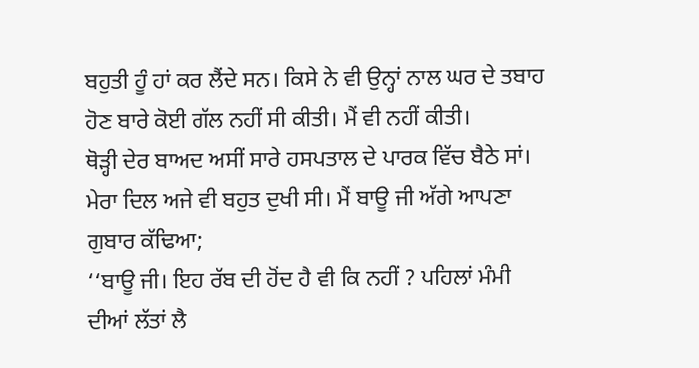ਬਹੁਤੀ ਹੂੰ ਹਾਂ ਕਰ ਲੈਂਦੇ ਸਨ। ਕਿਸੇ ਨੇ ਵੀ ਉਨ੍ਹਾਂ ਨਾਲ ਘਰ ਦੇ ਤਬਾਹ ਹੋਣ ਬਾਰੇ ਕੋਈ ਗੱਲ ਨਹੀਂ ਸੀ ਕੀਤੀ। ਮੈਂ ਵੀ ਨਹੀਂ ਕੀਤੀ।
ਥੋੜ੍ਹੀ ਦੇਰ ਬਾਅਦ ਅਸੀਂ ਸਾਰੇ ਹਸਪਤਾਲ ਦੇ ਪਾਰਕ ਵਿੱਚ ਬੈਠੇ ਸਾਂ। ਮੇਰਾ ਦਿਲ ਅਜੇ ਵੀ ਬਹੁਤ ਦੁਖੀ ਸੀ। ਮੈਂ ਬਾਊ ਜੀ ਅੱਗੇ ਆਪਣਾ ਗੁਬਾਰ ਕੱਢਿਆ;
‘‘ਬਾਊ ਜੀ। ਇਹ ਰੱਬ ਦੀ ਹੋਂਦ ਹੈ ਵੀ ਕਿ ਨਹੀਂ ? ਪਹਿਲਾਂ ਮੰਮੀ ਦੀਆਂ ਲੱਤਾਂ ਲੈ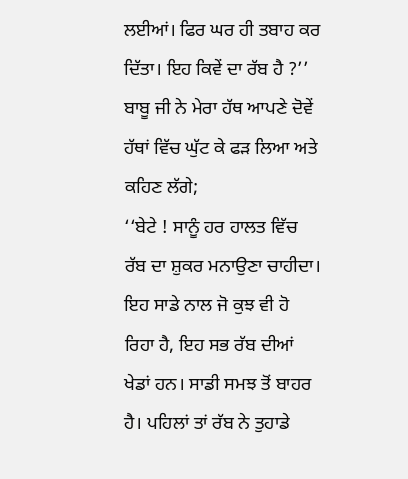ਲਈਆਂ। ਫਿਰ ਘਰ ਹੀ ਤਬਾਹ ਕਰ ਦਿੱਤਾ। ਇਹ ਕਿਵੇਂ ਦਾ ਰੱਬ ਹੈ ?’’
ਬਾਬੂ ਜੀ ਨੇ ਮੇਰਾ ਹੱਥ ਆਪਣੇ ਦੋਵੇਂ ਹੱਥਾਂ ਵਿੱਚ ਘੁੱਟ ਕੇ ਫੜ ਲਿਆ ਅਤੇ ਕਹਿਣ ਲੱਗੇ;
‘‘ਬੇਟੇ ! ਸਾਨੂੰ ਹਰ ਹਾਲਤ ਵਿੱਚ ਰੱਬ ਦਾ ਸ਼ੁਕਰ ਮਨਾਉਣਾ ਚਾਹੀਦਾ। ਇਹ ਸਾਡੇ ਨਾਲ ਜੋ ਕੁਝ ਵੀ ਹੋ ਰਿਹਾ ਹੈ, ਇਹ ਸਭ ਰੱਬ ਦੀਆਂ ਖੇਡਾਂ ਹਨ। ਸਾਡੀ ਸਮਝ ਤੋਂ ਬਾਹਰ ਹੈ। ਪਹਿਲਾਂ ਤਾਂ ਰੱਬ ਨੇ ਤੁਹਾਡੇ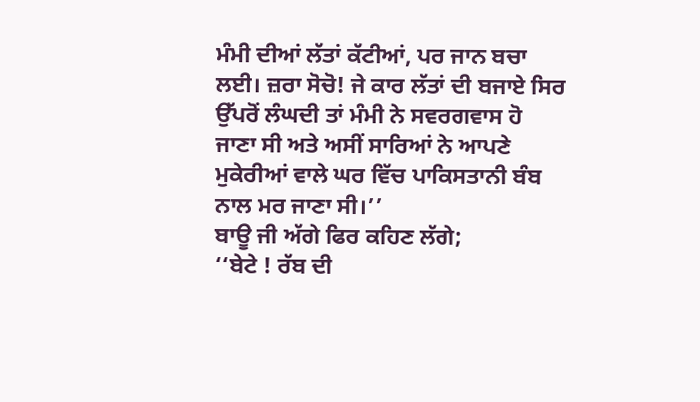ਮੰਮੀ ਦੀਆਂ ਲੱਤਾਂ ਕੱਟੀਆਂ, ਪਰ ਜਾਨ ਬਚਾ ਲਈ। ਜ਼ਰਾ ਸੋਚੋ! ਜੇ ਕਾਰ ਲੱਤਾਂ ਦੀ ਬਜਾਏ ਸਿਰ ਉੱਪਰੋਂ ਲੰਘਦੀ ਤਾਂ ਮੰਮੀ ਨੇ ਸਵਰਗਵਾਸ ਹੋ ਜਾਣਾ ਸੀ ਅਤੇ ਅਸੀਂ ਸਾਰਿਆਂ ਨੇ ਆਪਣੇ ਮੁਕੇਰੀਆਂ ਵਾਲੇ ਘਰ ਵਿੱਚ ਪਾਕਿਸਤਾਨੀ ਬੰਬ ਨਾਲ ਮਰ ਜਾਣਾ ਸੀ।’’
ਬਾਊ ਜੀ ਅੱਗੇ ਫਿਰ ਕਹਿਣ ਲੱਗੇ;
‘‘ਬੇਟੇ ! ਰੱਬ ਦੀ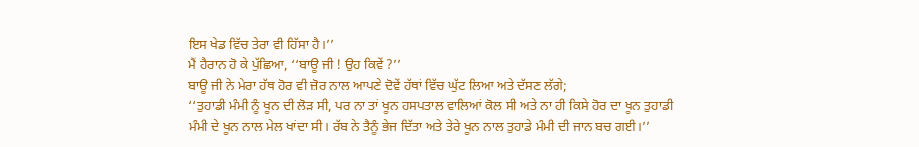ਇਸ ਖੇਡ ਵਿੱਚ ਤੇਰਾ ਵੀ ਹਿੱਸਾ ਹੈ।’’
ਮੈਂ ਹੈਰਾਨ ਹੋ ਕੇ ਪੁੱਛਿਆ, ‘‘ਬਾਊ ਜੀ ! ਉਹ ਕਿਵੇਂ ?’’
ਬਾਊ ਜੀ ਨੇ ਮੇਰਾ ਹੱਥ ਹੋਰ ਵੀ ਜ਼ੋਰ ਨਾਲ ਆਪਣੇ ਦੋਵੇਂ ਹੱਥਾਂ ਵਿੱਚ ਘੁੱਟ ਲਿਆ ਅਤੇ ਦੱਸਣ ਲੱਗੇ;
‘‘ਤੁਹਾਡੀ ਮੰਮੀ ਨੂੰ ਖੂਨ ਦੀ ਲੋੜ ਸੀ, ਪਰ ਨਾ ਤਾਂ ਖੂਨ ਹਸਪਤਾਲ ਵਾਲਿਆਂ ਕੋਲ ਸੀ ਅਤੇ ਨਾ ਹੀ ਕਿਸੇ ਹੋਰ ਦਾ ਖੂਨ ਤੁਹਾਡੀ ਮੰਮੀ ਦੇ ਖੂਨ ਨਾਲ ਮੇਲ ਖਾਂਦਾ ਸੀ। ਰੱਬ ਨੇ ਤੈਨੂੰ ਭੇਜ ਦਿੱਤਾ ਅਤੇ ਤੇਰੇ ਖੂਨ ਨਾਲ ਤੁਹਾਡੇ ਮੰਮੀ ਦੀ ਜਾਨ ਬਚ ਗਈ।’’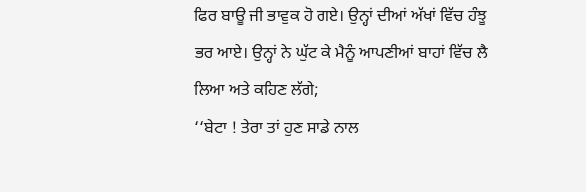ਫਿਰ ਬਾਊ ਜੀ ਭਾਵੁਕ ਹੋ ਗਏ। ਉਨ੍ਹਾਂ ਦੀਆਂ ਅੱਖਾਂ ਵਿੱਚ ਹੰਝੂ ਭਰ ਆਏ। ਉਨ੍ਹਾਂ ਨੇ ਘੁੱਟ ਕੇ ਮੈਨੂੰ ਆਪਣੀਆਂ ਬਾਹਾਂ ਵਿੱਚ ਲੈ ਲਿਆ ਅਤੇ ਕਹਿਣ ਲੱਗੇ;
‘‘ਬੇਟਾ ! ਤੇਰਾ ਤਾਂ ਹੁਣ ਸਾਡੇ ਨਾਲ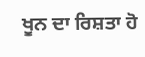ਖੂਨ ਦਾ ਰਿਸ਼ਤਾ ਹੋ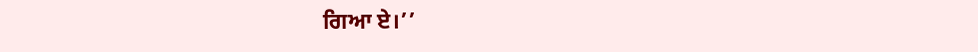ਗਿਆ ਏ।’’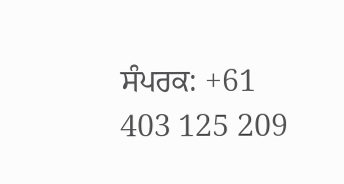ਸੰਪਰਕ: +61 403 125 209